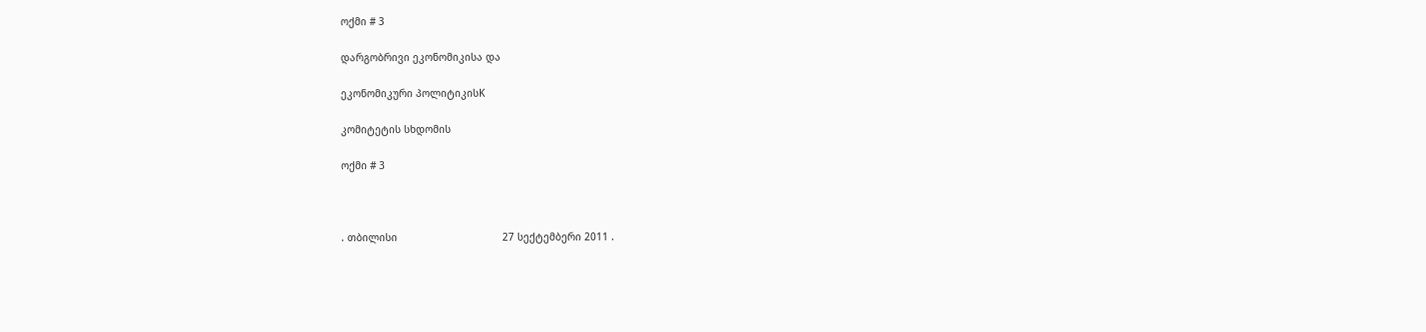ოქმი # 3

დარგობრივი ეკონომიკისა და

ეკონომიკური პოლიტიკისK

კომიტეტის სხდომის

ოქმი # 3



. თბილისი                                   27 სექტემბერი 2011 .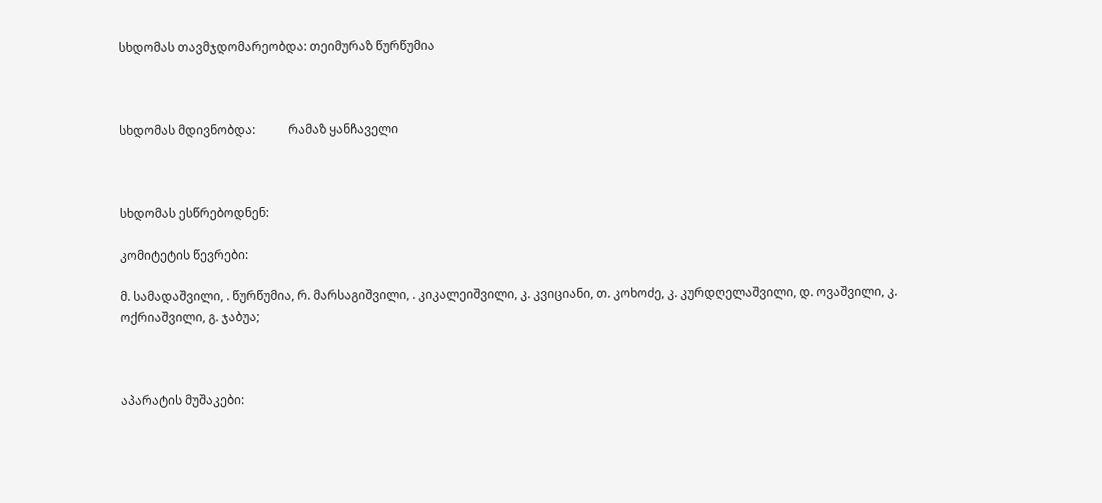სხდომას თავმჯდომარეობდა: თეიმურაზ წურწუმია



სხდომას მდივნობდა:           რამაზ ყანჩაველი



სხდომას ესწრებოდნენ:

კომიტეტის წევრები:

მ. სამადაშვილი, . წურწუმია, რ. მარსაგიშვილი, . კიკალეიშვილი, კ. კვიციანი, თ. კოხოძე, კ. კურდღელაშვილი, დ. ოვაშვილი, კ. ოქრიაშვილი, გ. ჯაბუა;



აპარატის მუშაკები: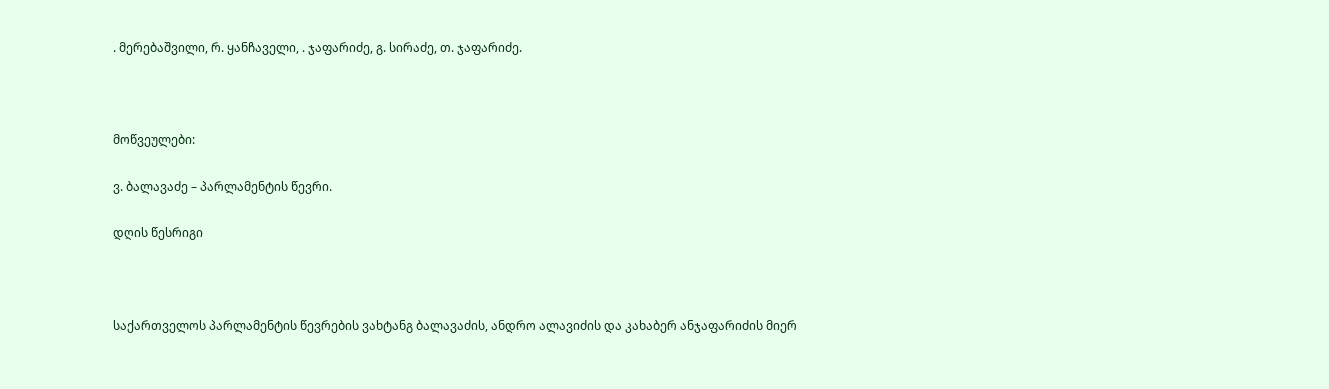. მერებაშვილი, რ. ყანჩაველი, . ჯაფარიძე, გ. სირაძე, თ. ჯაფარიძე.



მოწვეულები:

ვ. ბალავაძე – პარლამენტის წევრი.

დღის წესრიგი



საქართველოს პარლამენტის წევრების ვახტანგ ბალავაძის, ანდრო ალავიძის და კახაბერ ანჯაფარიძის მიერ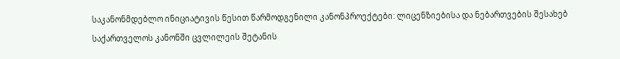საკანონმდებლო ინიციატივის წესით წარმოდგენილი კანონპროექტები: ლიცენზიებისა და ნებართვების შესახებ საქართველოს კანონში ცვლილეის შეტანის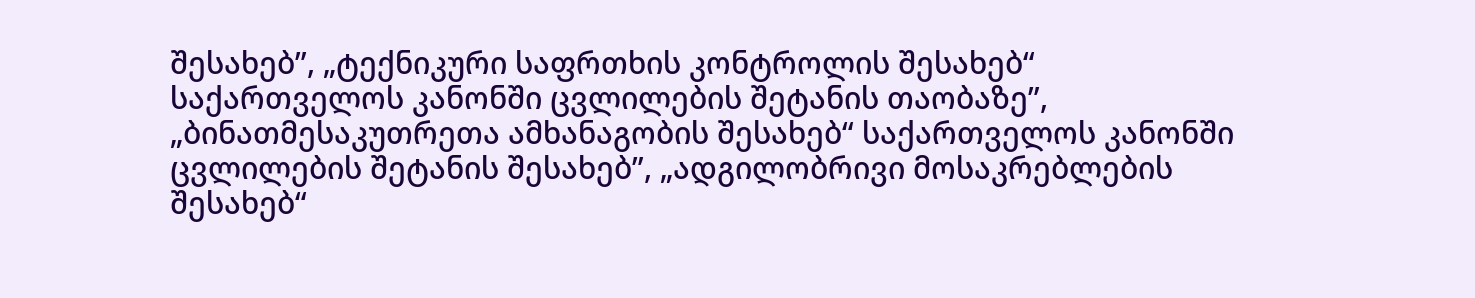შესახებ”, „ტექნიკური საფრთხის კონტროლის შესახებ“ საქართველოს კანონში ცვლილების შეტანის თაობაზე”, „ბინათმესაკუთრეთა ამხანაგობის შესახებ“ საქართველოს კანონში ცვლილების შეტანის შესახებ”, „ადგილობრივი მოსაკრებლების შესახებ“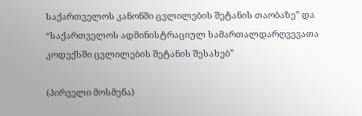საქართველოს კანონში ცვლილების შეტანის თაობაზე” და “საქართველოს ადმინისტრაციულ სამართალდარღვევათა კოდექსში ცვლილების შეტანის შესახებ”

(პირველი მოსმენა)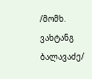/მომხ. ვახტანგ ბალავაძე/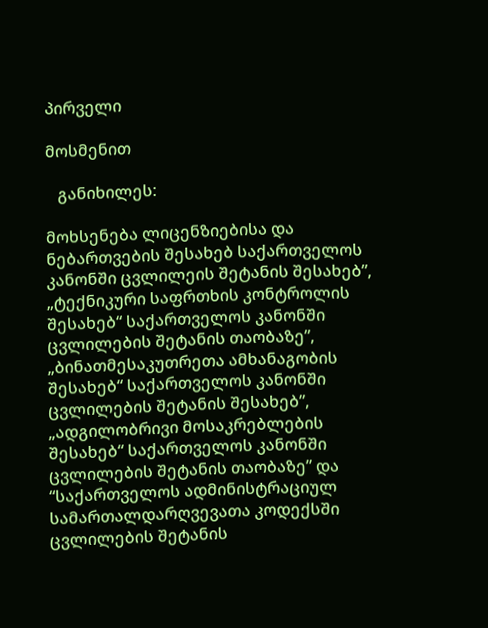პირველი

მოსმენით

   განიხილეს:

მოხსენება ლიცენზიებისა და ნებართვების შესახებ საქართველოს კანონში ცვლილეის შეტანის შესახებ”, „ტექნიკური საფრთხის კონტროლის შესახებ“ საქართველოს კანონში ცვლილების შეტანის თაობაზე”, „ბინათმესაკუთრეთა ამხანაგობის შესახებ“ საქართველოს კანონში ცვლილების შეტანის შესახებ”, „ადგილობრივი მოსაკრებლების შესახებ“ საქართველოს კანონში ცვლილების შეტანის თაობაზე” და “საქართველოს ადმინისტრაციულ სამართალდარღვევათა კოდექსში ცვლილების შეტანის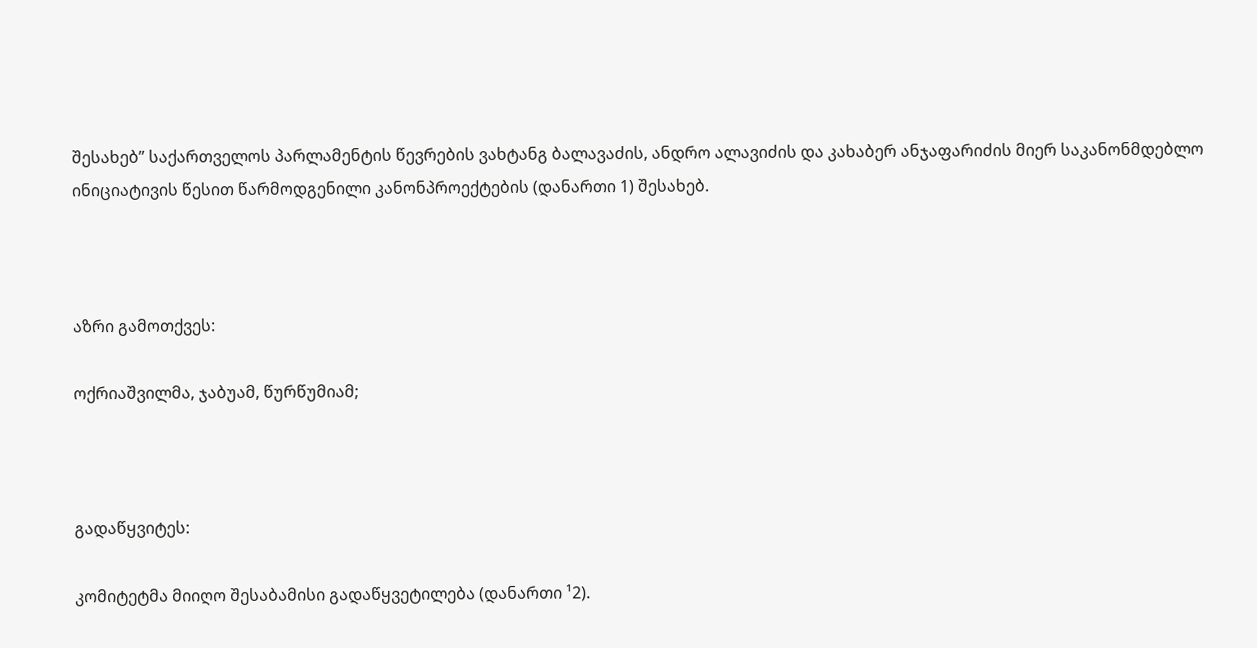შესახებ” საქართველოს პარლამენტის წევრების ვახტანგ ბალავაძის, ანდრო ალავიძის და კახაბერ ანჯაფარიძის მიერ საკანონმდებლო ინიციატივის წესით წარმოდგენილი კანონპროექტების (დანართი 1) შესახებ.



აზრი გამოთქვეს:

ოქრიაშვილმა, ჯაბუამ, წურწუმიამ;



გადაწყვიტეს:

კომიტეტმა მიიღო შესაბამისი გადაწყვეტილება (დანართი ¹2).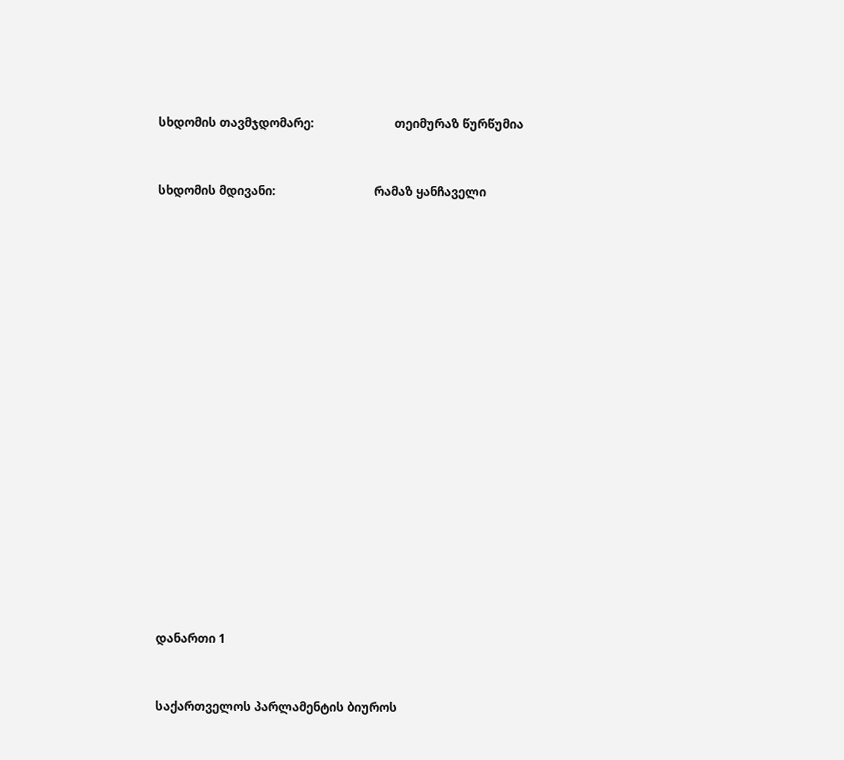სხდომის თავმჯდომარე:                           თეიმურაზ წურწუმია



სხდომის მდივანი:                                 რამაზ ყანჩაველი

























დანართი 1



საქართველოს პარლამენტის ბიუროს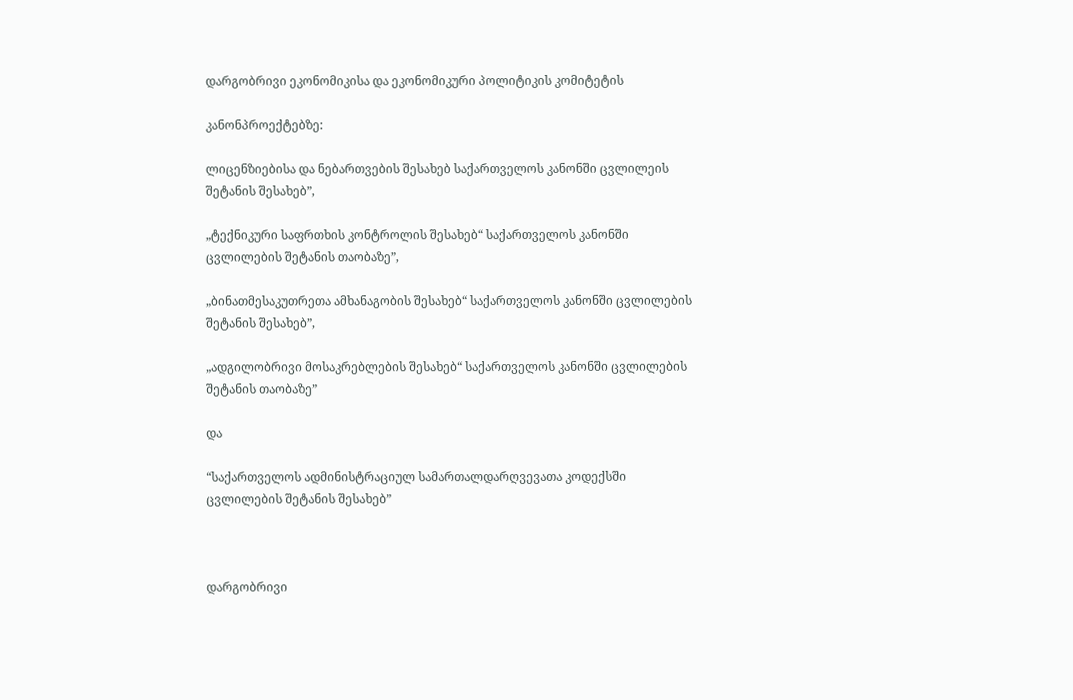დარგობრივი ეკონომიკისა და ეკონომიკური პოლიტიკის კომიტეტის

კანონპროექტებზე:

ლიცენზიებისა და ნებართვების შესახებ საქართველოს კანონში ცვლილეის შეტანის შესახებ”,

„ტექნიკური საფრთხის კონტროლის შესახებ“ საქართველოს კანონში ცვლილების შეტანის თაობაზე”,

„ბინათმესაკუთრეთა ამხანაგობის შესახებ“ საქართველოს კანონში ცვლილების შეტანის შესახებ”,

„ადგილობრივი მოსაკრებლების შესახებ“ საქართველოს კანონში ცვლილების შეტანის თაობაზე”

და

“საქართველოს ადმინისტრაციულ სამართალდარღვევათა კოდექსში ცვლილების შეტანის შესახებ”



დარგობრივი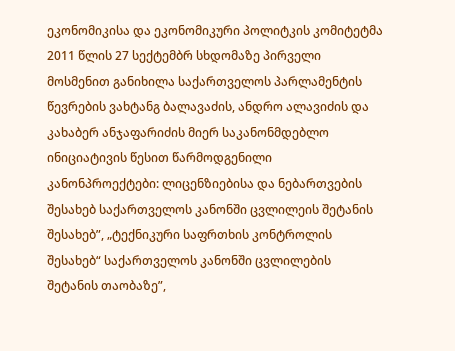ეკონომიკისა და ეკონომიკური პოლიტკის კომიტეტმა 2011 წლის 27 სექტემბრ სხდომაზე პირველი მოსმენით განიხილა საქართველოს პარლამენტის წევრების ვახტანგ ბალავაძის, ანდრო ალავიძის და კახაბერ ანჯაფარიძის მიერ საკანონმდებლო ინიციატივის წესით წარმოდგენილი კანონპროექტები: ლიცენზიებისა და ნებართვების შესახებ საქართველოს კანონში ცვლილეის შეტანის შესახებ”, „ტექნიკური საფრთხის კონტროლის შესახებ“ საქართველოს კანონში ცვლილების შეტანის თაობაზე”,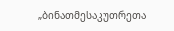„ბინათმესაკუთრეთა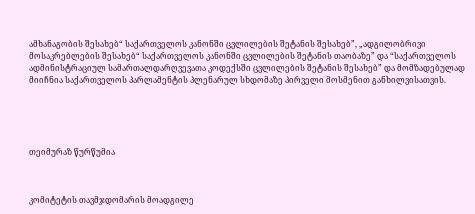ამხანაგობის შესახებ“ საქართველოს კანონში ცვლილების შეტანის შესახებ”, „ადგილობრივი მოსაკრებლების შესახებ“ საქართველოს კანონში ცვლილების შეტანის თაობაზე” და “საქართველოს ადმინისტრაციულ სამართალდარღვევათა კოდექსში ცვლილების შეტანის შესახებ” და მომზადებულად მიიჩნია საქართველოს პარლამენტის პლენარულ სხდომაზე პირველი მოსმენით განხილვისათვის.





თეიმურაზ წურწუმია



კომიტეტის თავმჯდომარის მოადგილე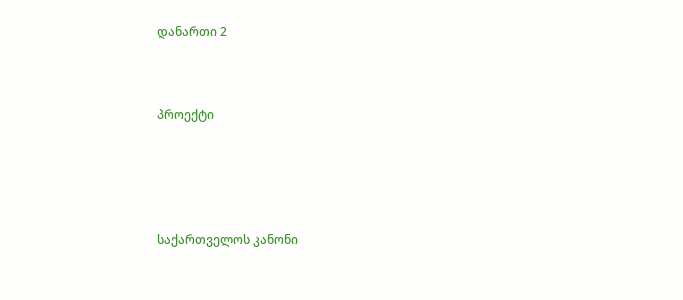დანართი 2



პროექტი





საქართველოს კანონი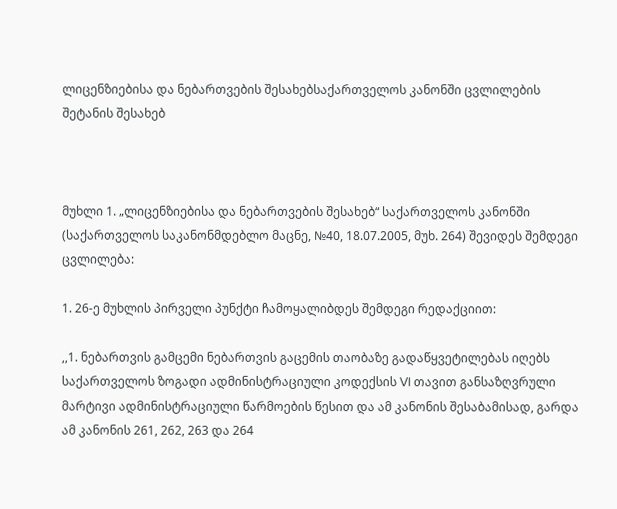ლიცენზიებისა და ნებართვების შესახებსაქართველოს კანონში ცვლილების შეტანის შესახებ



მუხლი 1. „ლიცენზიებისა და ნებართვების შესახებ“ საქართველოს კანონში (საქართველოს საკანონმდებლო მაცნე, №40, 18.07.2005, მუხ. 264) შევიდეს შემდეგი ცვლილება:

1. 26-ე მუხლის პირველი პუნქტი ჩამოყალიბდეს შემდეგი რედაქციით:

,,1. ნებართვის გამცემი ნებართვის გაცემის თაობაზე გადაწყვეტილებას იღებს საქართველოს ზოგადი ადმინისტრაციული კოდექსის VI თავით განსაზღვრული მარტივი ადმინისტრაციული წარმოების წესით და ამ კანონის შესაბამისად, გარდა ამ კანონის 261, 262, 263 და 264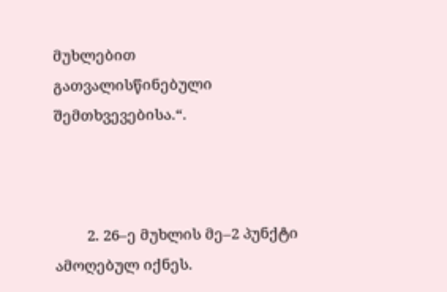მუხლებით გათვალისწინებული შემთხვევებისა.“.



        2. 26–ე მუხლის მე–2 პუნქტი ამოღებულ იქნეს.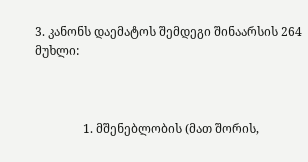3. კანონს დაემატოს შემდეგი შინაარსის 264 მუხლი:



                1. მშენებლობის (მათ შორის,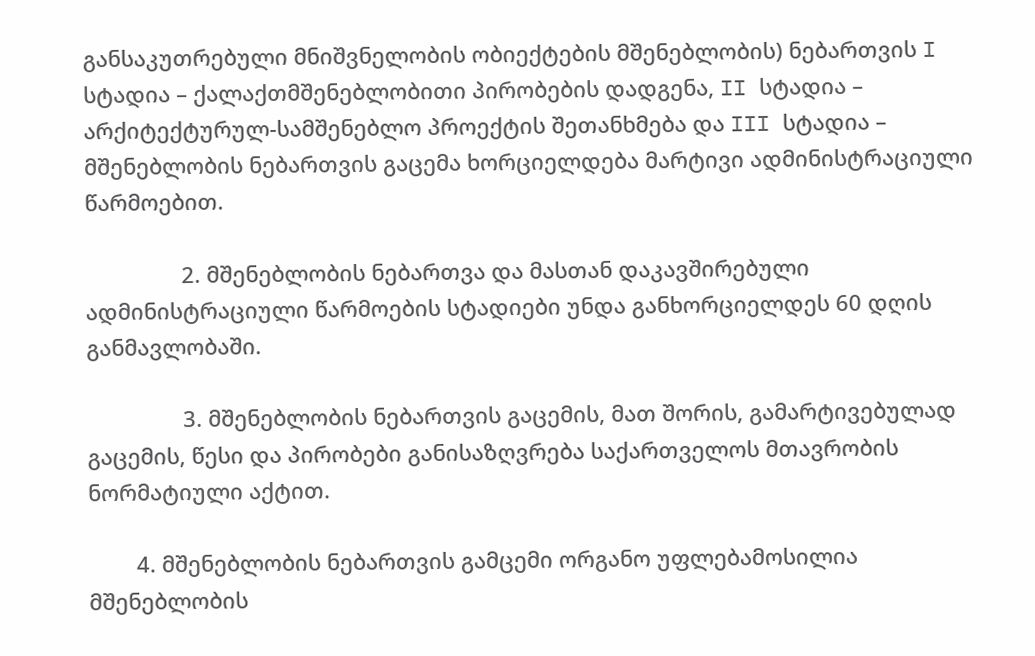განსაკუთრებული მნიშვნელობის ობიექტების მშენებლობის) ნებართვის I სტადია – ქალაქთმშენებლობითი პირობების დადგენა, II სტადია – არქიტექტურულ-სამშენებლო პროექტის შეთანხმება და III სტადია – მშენებლობის ნებართვის გაცემა ხორციელდება მარტივი ადმინისტრაციული წარმოებით.

                2. მშენებლობის ნებართვა და მასთან დაკავშირებული ადმინისტრაციული წარმოების სტადიები უნდა განხორციელდეს 60 დღის განმავლობაში.

                3. მშენებლობის ნებართვის გაცემის, მათ შორის, გამარტივებულად გაცემის, წესი და პირობები განისაზღვრება საქართველოს მთავრობის ნორმატიული აქტით.

        4. მშენებლობის ნებართვის გამცემი ორგანო უფლებამოსილია მშენებლობის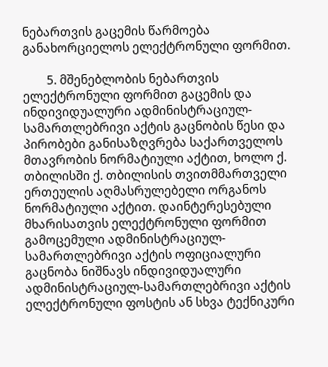ნებართვის გაცემის წარმოება განახორციელოს ელექტრონული ფორმით.

        5. მშენებლობის ნებართვის ელექტრონული ფორმით გაცემის და ინდივიდუალური ადმინისტრაციულ-სამართლებრივი აქტის გაცნობის წესი და პირობები განისაზღვრება საქართველოს მთავრობის ნორმატიული აქტით, ხოლო ქ. თბილისში ქ. თბილისის თვითმმართველი ერთეულის აღმასრულებელი ორგანოს ნორმატიული აქტით. დაინტერესებული მხარისათვის ელექტრონული ფორმით გამოცემული ადმინისტრაციულ-სამართლებრივი აქტის ოფიციალური გაცნობა ნიშნავს ინდივიდუალური ადმინისტრაციულ-სამართლებრივი აქტის ელექტრონული ფოსტის ან სხვა ტექნიკური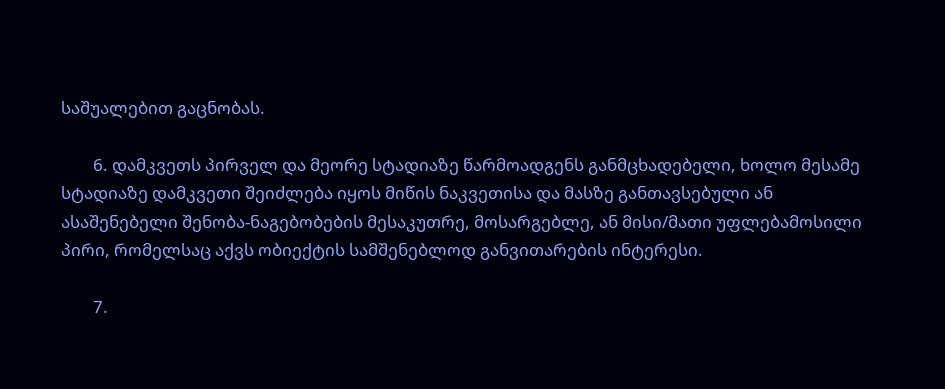საშუალებით გაცნობას.

        6. დამკვეთს პირველ და მეორე სტადიაზე წარმოადგენს განმცხადებელი, ხოლო მესამე სტადიაზე დამკვეთი შეიძლება იყოს მიწის ნაკვეთისა და მასზე განთავსებული ან ასაშენებელი შენობა-ნაგებობების მესაკუთრე, მოსარგებლე, ან მისი/მათი უფლებამოსილი პირი, რომელსაც აქვს ობიექტის სამშენებლოდ განვითარების ინტერესი.

        7.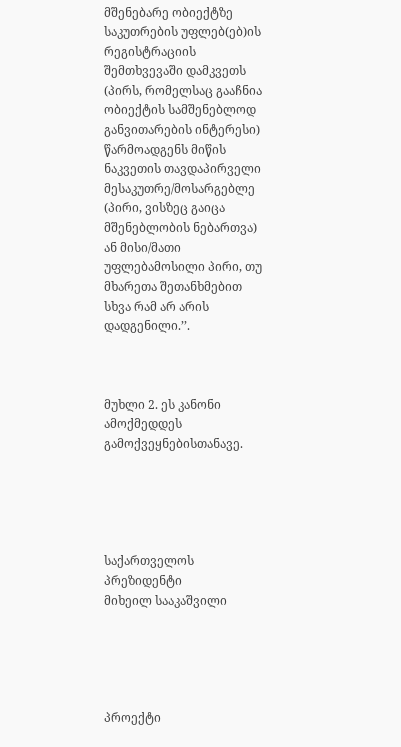მშენებარე ობიექტზე საკუთრების უფლებ(ებ)ის რეგისტრაციის შემთხვევაში დამკვეთს (პირს, რომელსაც გააჩნია ობიექტის სამშენებლოდ განვითარების ინტერესი) წარმოადგენს მიწის ნაკვეთის თავდაპირველი მესაკუთრე/მოსარგებლე (პირი, ვისზეც გაიცა მშენებლობის ნებართვა) ან მისი/მათი უფლებამოსილი პირი, თუ მხარეთა შეთანხმებით სხვა რამ არ არის დადგენილი.’’.



მუხლი 2. ეს კანონი ამოქმედდეს გამოქვეყნებისთანავე.





საქართველოს პრეზიდენტი                მიხეილ სააკაშვილი





პროექტი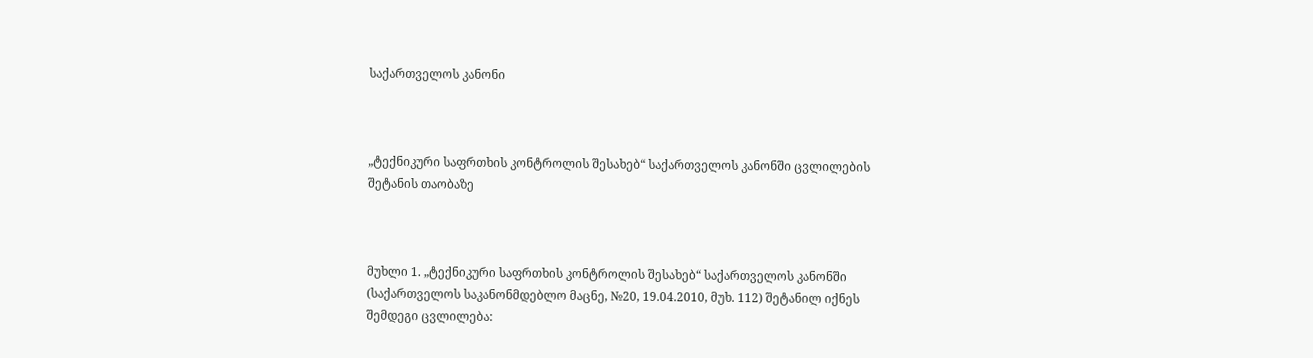საქართველოს კანონი



„ტექნიკური საფრთხის კონტროლის შესახებ“ საქართველოს კანონში ცვლილების შეტანის თაობაზე



მუხლი 1. „ტექნიკური საფრთხის კონტროლის შესახებ“ საქართველოს კანონში (საქართველოს საკანონმდებლო მაცნე, №20, 19.04.2010, მუხ. 112) შეტანილ იქნეს შემდეგი ცვლილება: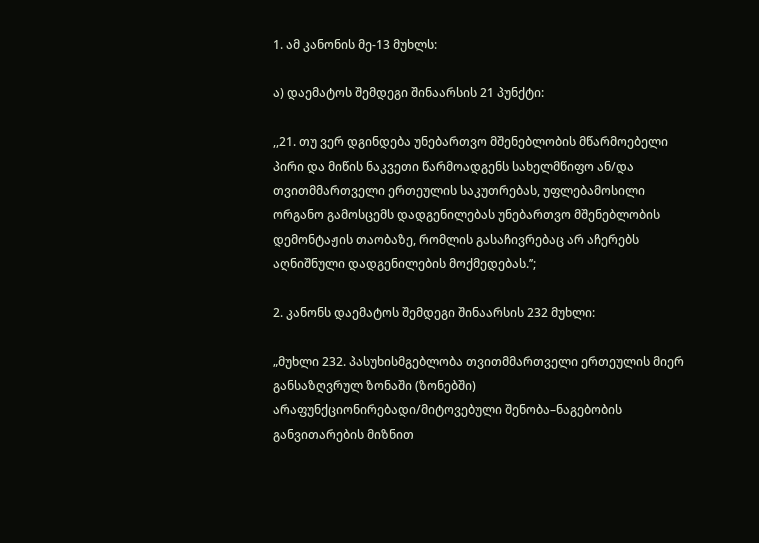1. ამ კანონის მე-13 მუხლს:

ა) დაემატოს შემდეგი შინაარსის 21 პუნქტი:

,,21. თუ ვერ დგინდება უნებართვო მშენებლობის მწარმოებელი პირი და მიწის ნაკვეთი წარმოადგენს სახელმწიფო ან/და თვითმმართველი ერთეულის საკუთრებას, უფლებამოსილი ორგანო გამოსცემს დადგენილებას უნებართვო მშენებლობის დემონტაჟის თაობაზე, რომლის გასაჩივრებაც არ აჩერებს აღნიშნული დადგენილების მოქმედებას.’’;

2. კანონს დაემატოს შემდეგი შინაარსის 232 მუხლი:

„მუხლი 232. პასუხისმგებლობა თვითმმართველი ერთეულის მიერ განსაზღვრულ ზონაში (ზონებში) არაფუნქციონირებადი/მიტოვებული შენობა–ნაგებობის განვითარების მიზნით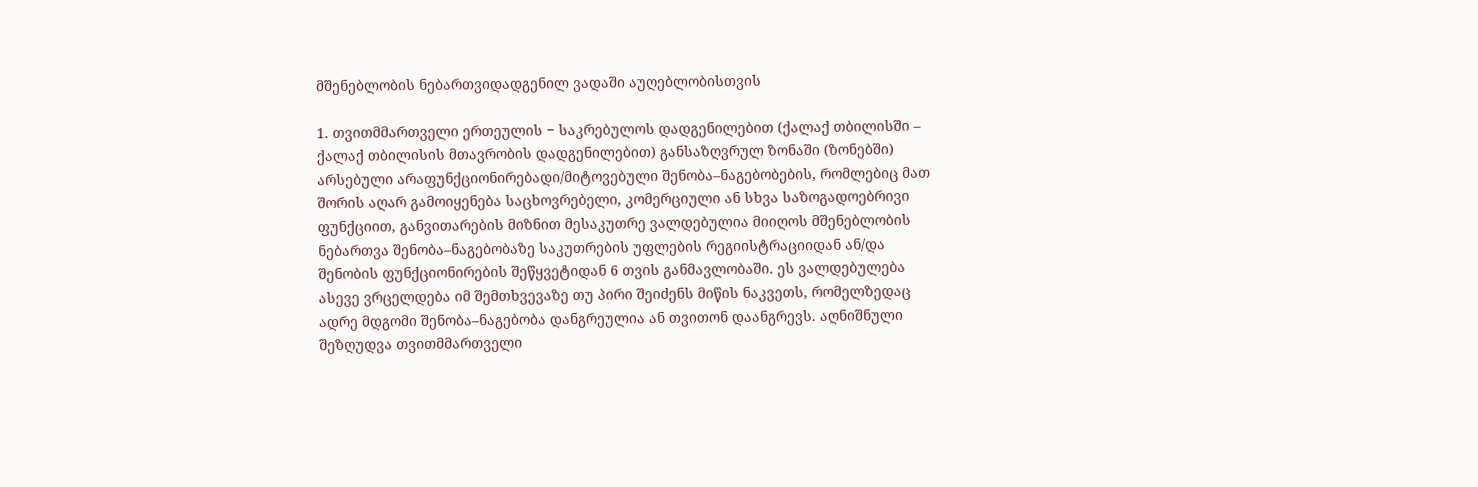მშენებლობის ნებართვიდადგენილ ვადაში აუღებლობისთვის

1. თვითმმართველი ერთეულის − საკრებულოს დადგენილებით (ქალაქ თბილისში – ქალაქ თბილისის მთავრობის დადგენილებით) განსაზღვრულ ზონაში (ზონებში) არსებული არაფუნქციონირებადი/მიტოვებული შენობა–ნაგებობების, რომლებიც მათ შორის აღარ გამოიყენება საცხოვრებელი, კომერციული ან სხვა საზოგადოებრივი ფუნქციით, განვითარების მიზნით მესაკუთრე ვალდებულია მიიღოს მშენებლობის ნებართვა შენობა–ნაგებობაზე საკუთრების უფლების რეგიისტრაციიდან ან/და შენობის ფუნქციონირების შეწყვეტიდან 6 თვის განმავლობაში. ეს ვალდებულება ასევე ვრცელდება იმ შემთხვევაზე თუ პირი შეიძენს მიწის ნაკვეთს, რომელზედაც ადრე მდგომი შენობა–ნაგებობა დანგრეულია ან თვითონ დაანგრევს. აღნიშნული შეზღუდვა თვითმმართველი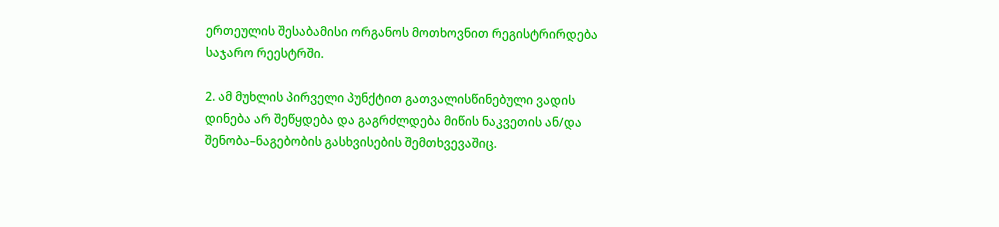ერთეულის შესაბამისი ორგანოს მოთხოვნით რეგისტრირდება საჯარო რეესტრში.

2. ამ მუხლის პირველი პუნქტით გათვალისწინებული ვადის დინება არ შეწყდება და გაგრძლდება მიწის ნაკვეთის ან/და შენობა–ნაგებობის გასხვისების შემთხვევაშიც.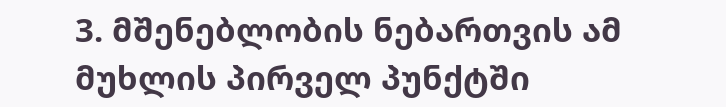3. მშენებლობის ნებართვის ამ მუხლის პირველ პუნქტში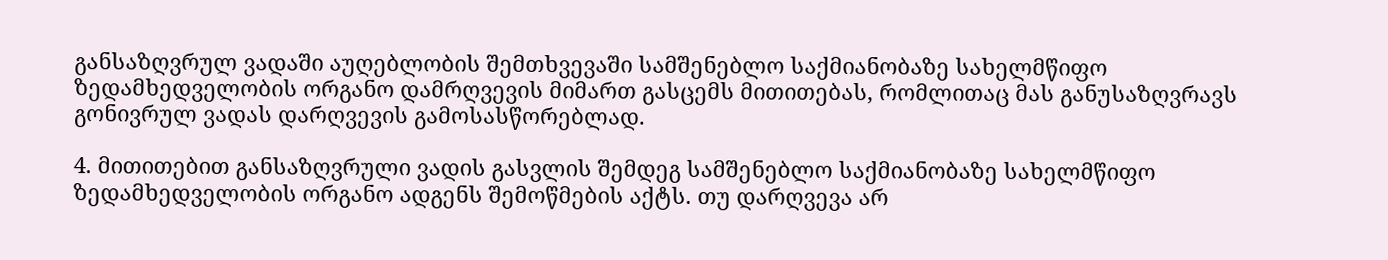განსაზღვრულ ვადაში აუღებლობის შემთხვევაში სამშენებლო საქმიანობაზე სახელმწიფო ზედამხედველობის ორგანო დამრღვევის მიმართ გასცემს მითითებას, რომლითაც მას განუსაზღვრავს გონივრულ ვადას დარღვევის გამოსასწორებლად.

4. მითითებით განსაზღვრული ვადის გასვლის შემდეგ სამშენებლო საქმიანობაზე სახელმწიფო ზედამხედველობის ორგანო ადგენს შემოწმების აქტს. თუ დარღვევა არ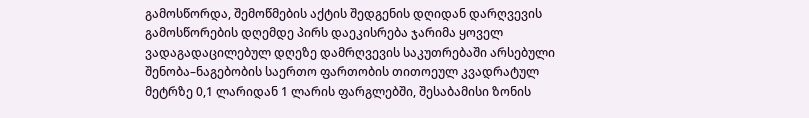გამოსწორდა, შემოწმების აქტის შედგენის დღიდან დარღვევის გამოსწორების დღემდე პირს დაეკისრება ჯარიმა ყოველ ვადაგადაცილებულ დღეზე დამრღვევის საკუთრებაში არსებული შენობა–ნაგებობის საერთო ფართობის თითოეულ კვადრატულ მეტრზე 0,1 ლარიდან 1 ლარის ფარგლებში, შესაბამისი ზონის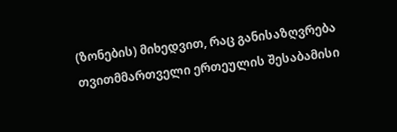(ზონების) მიხედვით, რაც განისაზღვრება თვითმმართველი ერთეულის შესაბამისი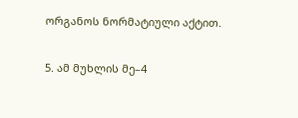ორგანოს ნორმატიული აქტით.

5. ამ მუხლის მე–4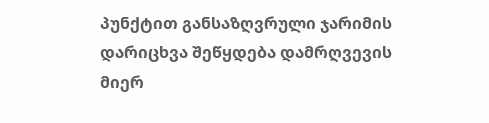პუნქტით განსაზღვრული ჯარიმის დარიცხვა შეწყდება დამრღვევის მიერ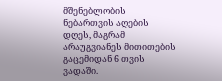მშენებლობის ნებართვის აღების დღეს, მაგრამ არაუგვიანეს მითითების გაცემიდან 6 თვის ვადაში.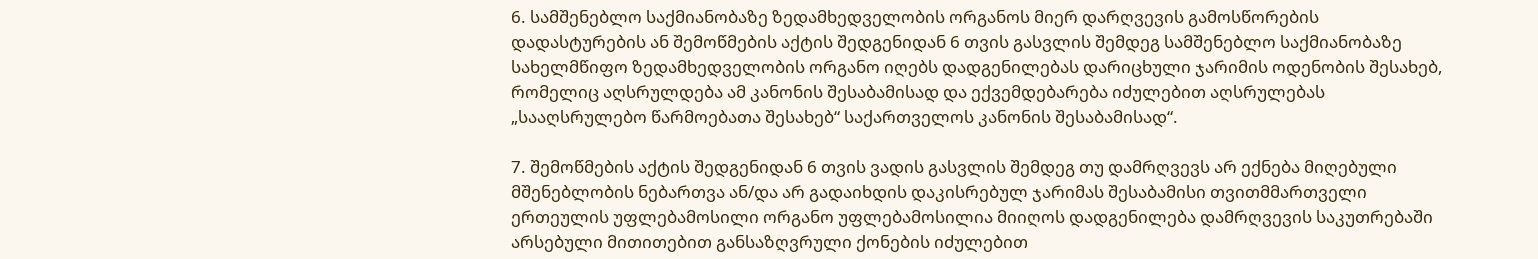6. სამშენებლო საქმიანობაზე ზედამხედველობის ორგანოს მიერ დარღვევის გამოსწორების დადასტურების ან შემოწმების აქტის შედგენიდან 6 თვის გასვლის შემდეგ სამშენებლო საქმიანობაზე სახელმწიფო ზედამხედველობის ორგანო იღებს დადგენილებას დარიცხული ჯარიმის ოდენობის შესახებ, რომელიც აღსრულდება ამ კანონის შესაბამისად და ექვემდებარება იძულებით აღსრულებას „სააღსრულებო წარმოებათა შესახებ“ საქართველოს კანონის შესაბამისად“.

7. შემოწმების აქტის შედგენიდან 6 თვის ვადის გასვლის შემდეგ თუ დამრღვევს არ ექნება მიღებული მშენებლობის ნებართვა ან/და არ გადაიხდის დაკისრებულ ჯარიმას შესაბამისი თვითმმართველი ერთეულის უფლებამოსილი ორგანო უფლებამოსილია მიიღოს დადგენილება დამრღვევის საკუთრებაში არსებული მითითებით განსაზღვრული ქონების იძულებით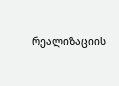რეალიზაციის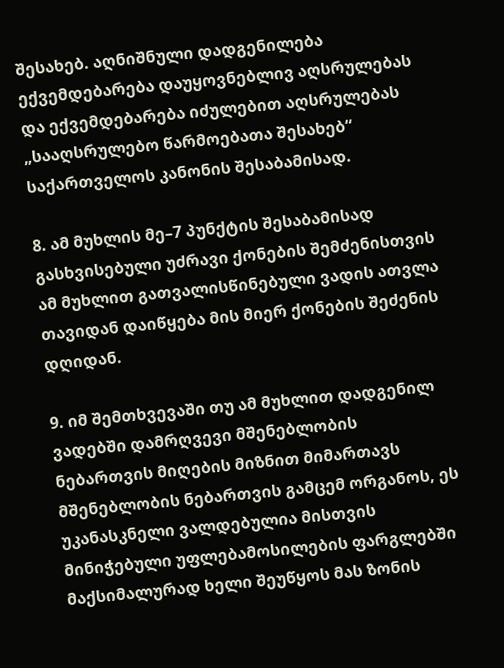შესახებ. აღნიშნული დადგენილება ექვემდებარება დაუყოვნებლივ აღსრულებას და ექვემდებარება იძულებით აღსრულებას „სააღსრულებო წარმოებათა შესახებ“ საქართველოს კანონის შესაბამისად.

8. ამ მუხლის მე–7 პუნქტის შესაბამისად გასხვისებული უძრავი ქონების შემძენისთვის ამ მუხლით გათვალისწინებული ვადის ათვლა თავიდან დაიწყება მის მიერ ქონების შეძენის დღიდან.

9. იმ შემთხვევაში თუ ამ მუხლით დადგენილ ვადებში დამრღვევი მშენებლობის ნებართვის მიღების მიზნით მიმართავს მშენებლობის ნებართვის გამცემ ორგანოს, ეს უკანასკნელი ვალდებულია მისთვის მინიჭებული უფლებამოსილების ფარგლებში მაქსიმალურად ხელი შეუწყოს მას ზონის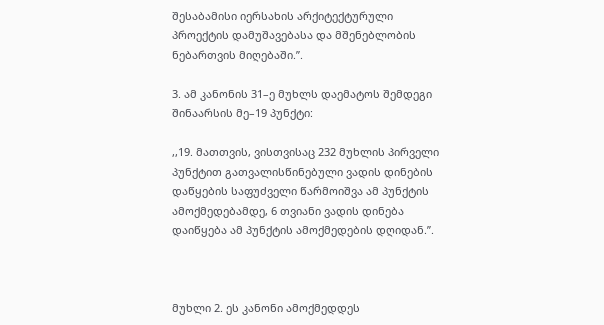შესაბამისი იერსახის არქიტექტურული პროექტის დამუშავებასა და მშენებლობის ნებართვის მიღებაში.’’.

3. ამ კანონის 31–ე მუხლს დაემატოს შემდეგი შინაარსის მე–19 პუნქტი:

,,19. მათთვის, ვისთვისაც 232 მუხლის პირველი პუნქტით გათვალისწინებული ვადის დინების დაწყების საფუძველი წარმოიშვა ამ პუნქტის ამოქმედებამდე, 6 თვიანი ვადის დინება დაიწყება ამ პუნქტის ამოქმედების დღიდან.’’.



მუხლი 2. ეს კანონი ამოქმედდეს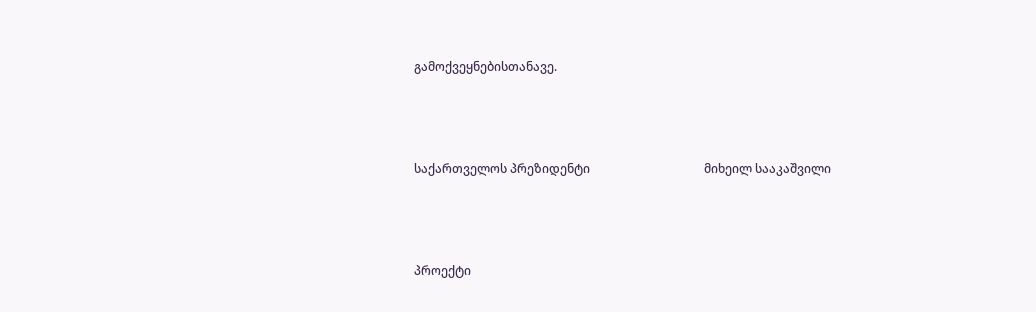გამოქვეყნებისთანავე.



საქართველოს პრეზიდენტი                                      მიხეილ სააკაშვილი



პროექტი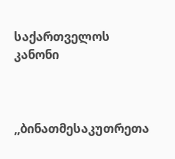საქართველოს კანონი



,,ბინათმესაკუთრეთა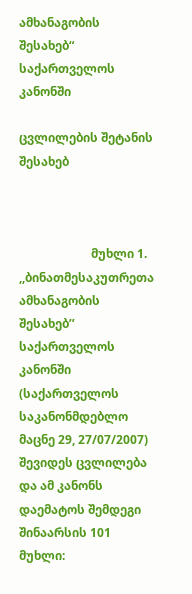ამხანაგობის შესახებ“ საქართველოს კანონში

ცვლილების შეტანის შესახებ



                        მუხლი 1. ,,ბინათმესაკუთრეთა ამხანაგობის შესახებ’’ საქართველოს კანონში (საქართველოს საკანონმდებლო მაცნე 29, 27/07/2007) შევიდეს ცვლილება და ამ კანონს დაემატოს შემდეგი შინაარსის 101 მუხლი: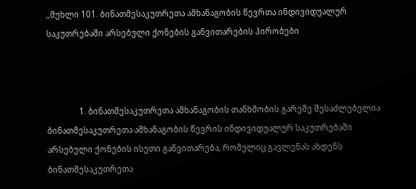,,მუხლი 101. ბინათმესაკუთრეთა ამხანაგობის წევრთა ინდივიდუალურ საკუთრებაში არსებული ქონების განვითარების პირობები



                1. ბინათმესაკუთრეთა ამხანაგობის თანხმობის გარეშე შესაძლებელია ბინათმესაკუთრეთა ამხანაგობის წევრის ინდივიდუალურ საკუთრებაში არსებული ქონების ისეთი განვითარება, რომელიც გავლენას ახდენს ბინათმესაკუთრეთა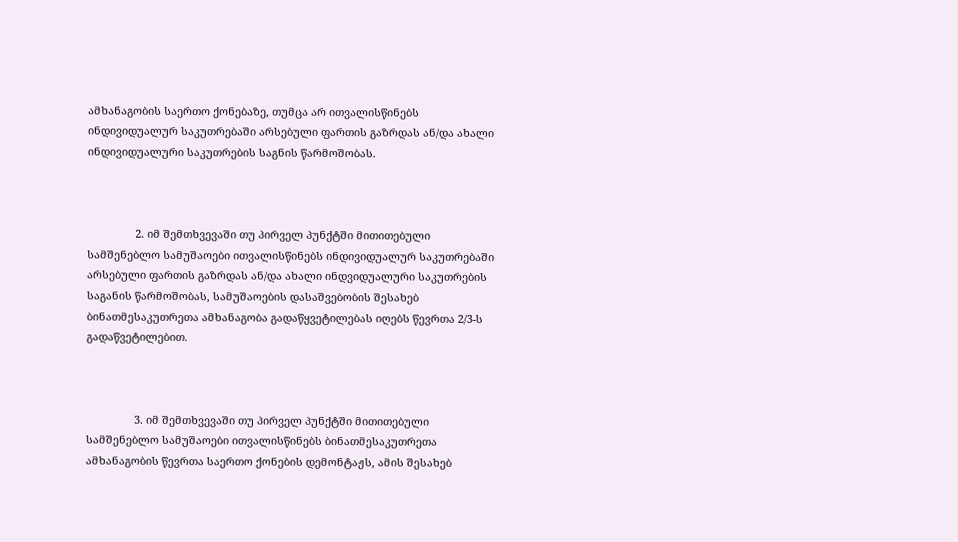ამხანაგობის საერთო ქონებაზე, თუმცა არ ითვალისწინებს ინდივიდუალურ საკუთრებაში არსებული ფართის გაზრდას ან/და ახალი ინდივიდუალური საკუთრების საგნის წარმოშობას.



                2. იმ შემთხვევაში თუ პირველ პუნქტში მითითებული სამშენებლო სამუშაოები ითვალისწინებს ინდივიდუალურ საკუთრებაში არსებული ფართის გაზრდას ან/და ახალი ინდვიდუალური საკუთრების საგანის წარმოშობას, სამუშაოების დასაშვებობის შესახებ ბინათმესაკუთრეთა ამხანაგობა გადაწყვეტილებას იღებს წევრთა 2/3-ს გადაწვეტილებით.



                3. იმ შემთხვევაში თუ პირველ პუნქტში მითითებული სამშენებლო სამუშაოები ითვალისწინებს ბინათმესაკუთრეთა ამხანაგობის წევრთა საერთო ქონების დემონტაჟს, ამის შესახებ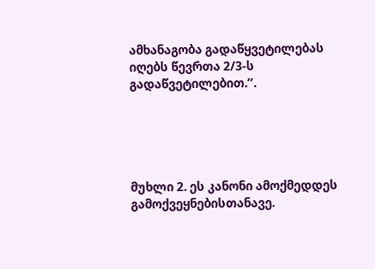ამხანაგობა გადაწყვეტილებას იღებს წევრთა 2/3-ს გადაწვეტილებით.’’.





მუხლი 2. ეს კანონი ამოქმედდეს გამოქვეყნებისთანავე.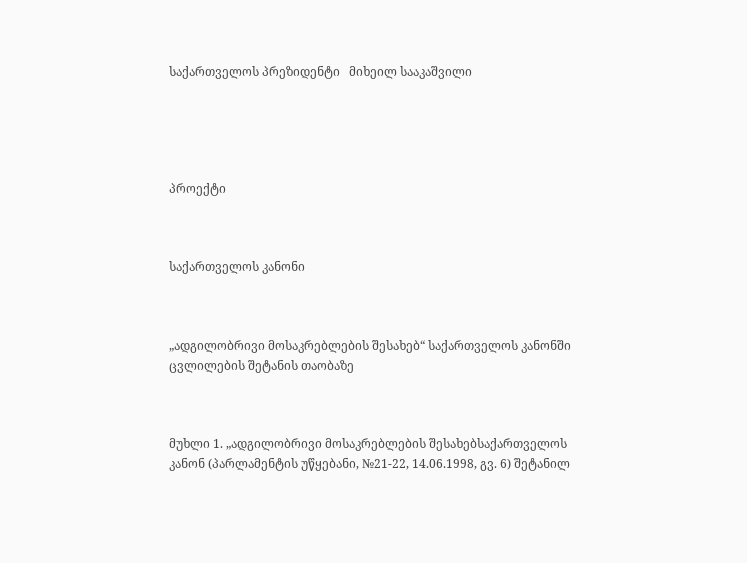საქართველოს პრეზიდენტი   მიხეილ სააკაშვილი





პროექტი



საქართველოს კანონი



„ადგილობრივი მოსაკრებლების შესახებ“ საქართველოს კანონში ცვლილების შეტანის თაობაზე



მუხლი 1. „ადგილობრივი მოსაკრებლების შესახებსაქართველოს კანონ (პარლამენტის უწყებანი, №21-22, 14.06.1998, გვ. 6) შეტანილ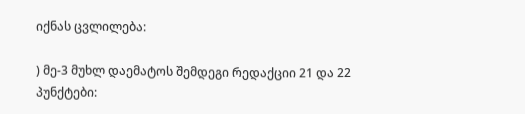იქნას ცვლილება:

) მე-3 მუხლ დაემატოს შემდეგი რედაქციი 21 და 22 პუნქტები: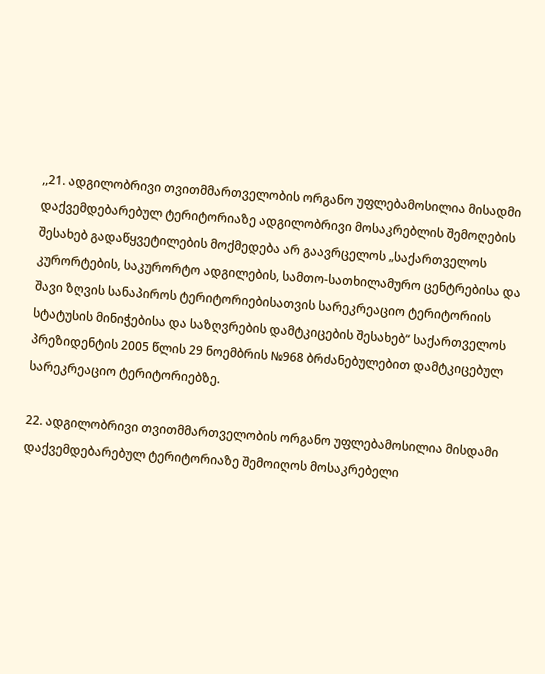,,21. ადგილობრივი თვითმმართველობის ორგანო უფლებამოსილია მისადმი დაქვემდებარებულ ტერიტორიაზე ადგილობრივი მოსაკრებლის შემოღების შესახებ გადაწყვეტილების მოქმედება არ გაავრცელოს „საქართველოს კურორტების, საკურორტო ადგილების, სამთო-სათხილამურო ცენტრებისა და შავი ზღვის სანაპიროს ტერიტორიებისათვის სარეკრეაციო ტერიტორიის სტატუსის მინიჭებისა და საზღვრების დამტკიცების შესახებ“ საქართველოს პრეზიდენტის 2005 წლის 29 ნოემბრის №968 ბრძანებულებით დამტკიცებულ სარეკრეაციო ტერიტორიებზე.

22. ადგილობრივი თვითმმართველობის ორგანო უფლებამოსილია მისდამი დაქვემდებარებულ ტერიტორიაზე შემოიღოს მოსაკრებელი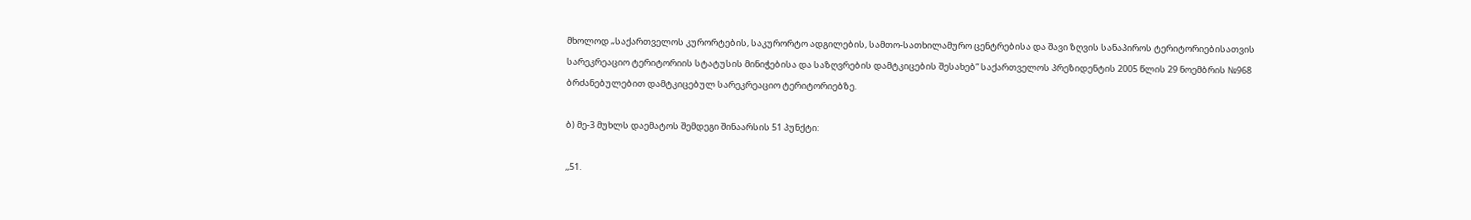მხოლოდ „საქართველოს კურორტების, საკურორტო ადგილების, სამთო-სათხილამურო ცენტრებისა და შავი ზღვის სანაპიროს ტერიტორიებისათვის სარეკრეაციო ტერიტორიის სტატუსის მინიჭებისა და საზღვრების დამტკიცების შესახებ“ საქართველოს პრეზიდენტის 2005 წლის 29 ნოემბრის №968 ბრძანებულებით დამტკიცებულ სარეკრეაციო ტერიტორიებზე.

ბ) მე-3 მუხლს დაემატოს შემდეგი შინაარსის 51 პუნქტი:

,,51.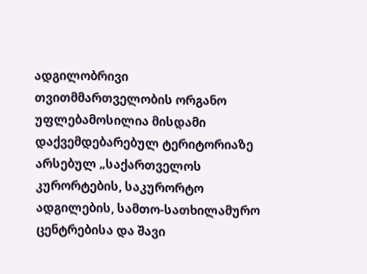ადგილობრივი თვითმმართველობის ორგანო უფლებამოსილია მისდამი დაქვემდებარებულ ტერიტორიაზე არსებულ „საქართველოს კურორტების, საკურორტო ადგილების, სამთო-სათხილამურო ცენტრებისა და შავი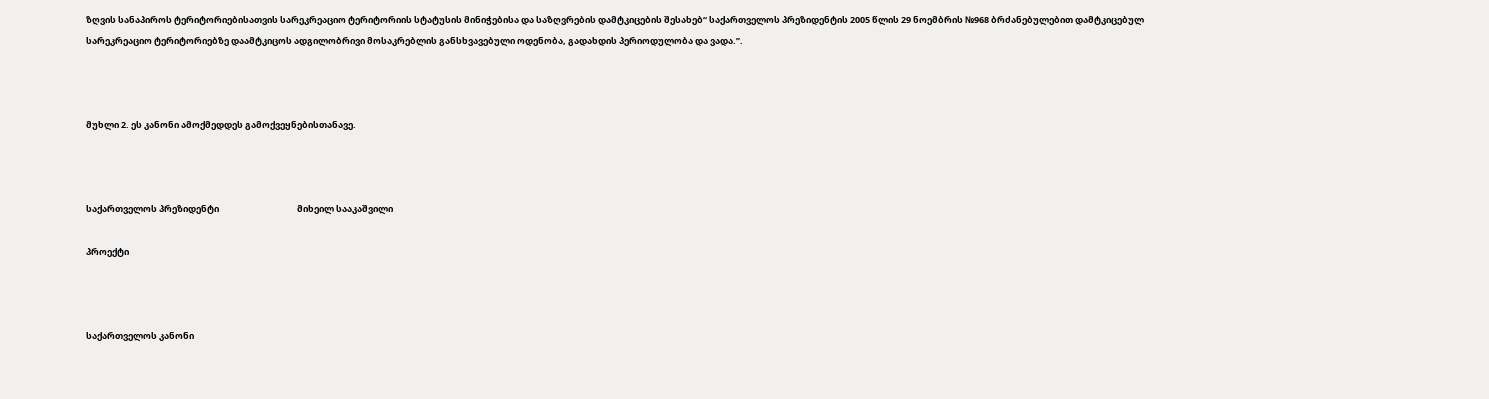ზღვის სანაპიროს ტერიტორიებისათვის სარეკრეაციო ტერიტორიის სტატუსის მინიჭებისა და საზღვრების დამტკიცების შესახებ“ საქართველოს პრეზიდენტის 2005 წლის 29 ნოემბრის №968 ბრძანებულებით დამტკიცებულ სარეკრეაციო ტერიტორიებზე დაამტკიცოს ადგილობრივი მოსაკრებლის განსხვავებული ოდენობა, გადახდის პერიოდულობა და ვადა.’’.



მუხლი 2. ეს კანონი ამოქმედდეს გამოქვეყნებისთანავე.



საქართველოს პრეზიდენტი                                       მიხეილ სააკაშვილი

პროექტი



საქართველოს კანონი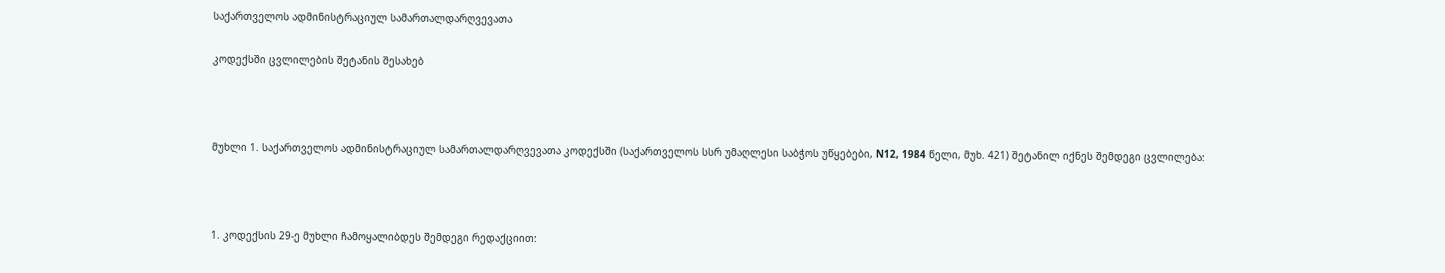საქართველოს ადმინისტრაციულ სამართალდარღვევათა

კოდექსში ცვლილების შეტანის შესახებ



მუხლი 1. საქართველოს ადმინისტრაციულ სამართალდარღვევათა კოდექსში (საქართველოს სსრ უმაღლესი საბჭოს უწყებები, N12, 1984 წელი, მუხ. 421) შეტანილ იქნეს შემდეგი ცვლილება:



1. კოდექსის 29-ე მუხლი ჩამოყალიბდეს შემდეგი რედაქციით: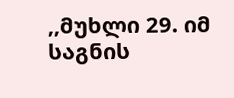,,მუხლი 29. იმ საგნის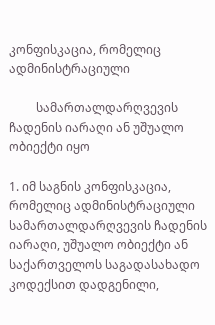კონფისკაცია, რომელიც ადმინისტრაციული

         სამართალდარღვევის ჩადენის იარაღი ან უშუალო ობიექტი იყო

1. იმ საგნის კონფისკაცია, რომელიც ადმინისტრაციული სამართალდარღვევის ჩადენის იარაღი, უშუალო ობიექტი ან საქართველოს საგადასახადო კოდექსით დადგენილი,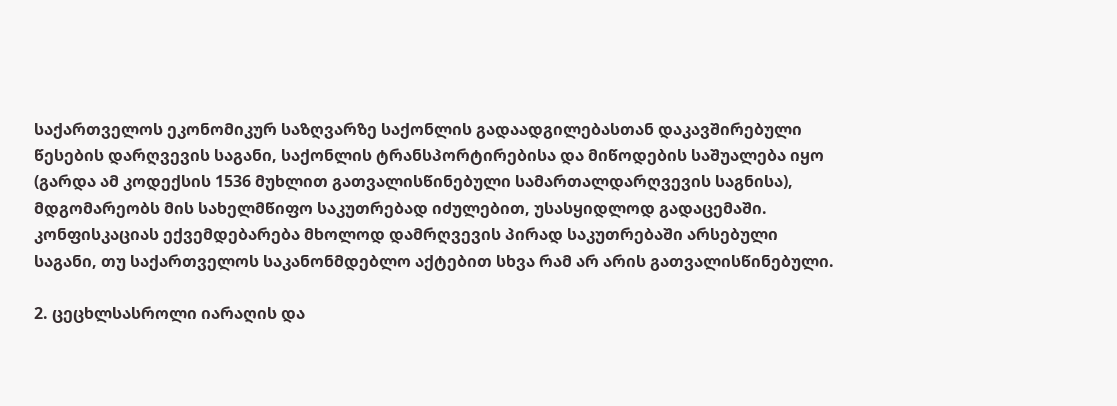საქართველოს ეკონომიკურ საზღვარზე საქონლის გადაადგილებასთან დაკავშირებული წესების დარღვევის საგანი, საქონლის ტრანსპორტირებისა და მიწოდების საშუალება იყო (გარდა ამ კოდექსის 1536 მუხლით გათვალისწინებული სამართალდარღვევის საგნისა), მდგომარეობს მის სახელმწიფო საკუთრებად იძულებით, უსასყიდლოდ გადაცემაში. კონფისკაციას ექვემდებარება მხოლოდ დამრღვევის პირად საკუთრებაში არსებული საგანი, თუ საქართველოს საკანონმდებლო აქტებით სხვა რამ არ არის გათვალისწინებული.

2. ცეცხლსასროლი იარაღის და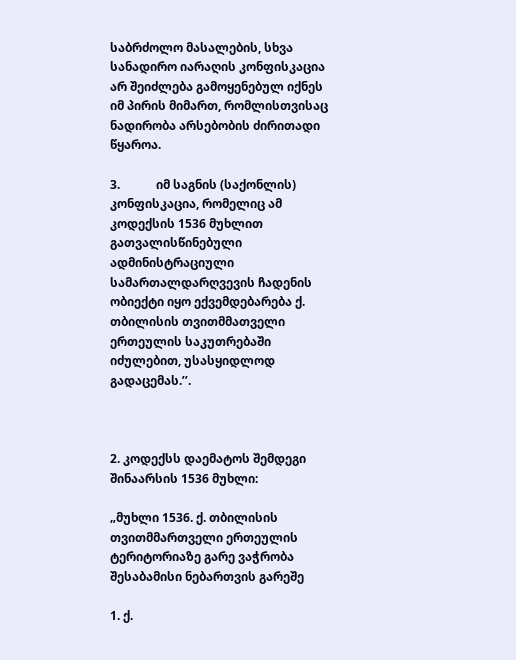საბრძოლო მასალების, სხვა სანადირო იარაღის კონფისკაცია არ შეიძლება გამოყენებულ იქნეს იმ პირის მიმართ, რომლისთვისაც ნადირობა არსებობის ძირითადი წყაროა.

3.            იმ საგნის (საქონლის) კონფისკაცია, რომელიც ამ კოდექსის 1536 მუხლით გათვალისწინებული ადმინისტრაციული სამართალდარღვევის ჩადენის ობიექტი იყო ექვემდებარება ქ. თბილისის თვითმმათველი ერთეულის საკუთრებაში იძულებით, უსასყიდლოდ გადაცემას.’’.



2. კოდექსს დაემატოს შემდეგი შინაარსის 1536 მუხლი:

„მუხლი 1536. ქ. თბილისის თვითმმართველი ერთეულის ტერიტორიაზე გარე ვაჭრობა შესაბამისი ნებართვის გარეშე

1. ქ.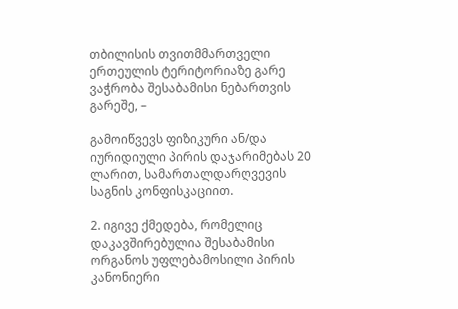თბილისის თვითმმართველი ერთეულის ტერიტორიაზე გარე ვაჭრობა შესაბამისი ნებართვის გარეშე, –

გამოიწვევს ფიზიკური ან/და იურიდიული პირის დაჯარიმებას 20 ლარით, სამართალდარღვევის საგნის კონფისკაციით.

2. იგივე ქმედება, რომელიც დაკავშირებულია შესაბამისი ორგანოს უფლებამოსილი პირის კანონიერი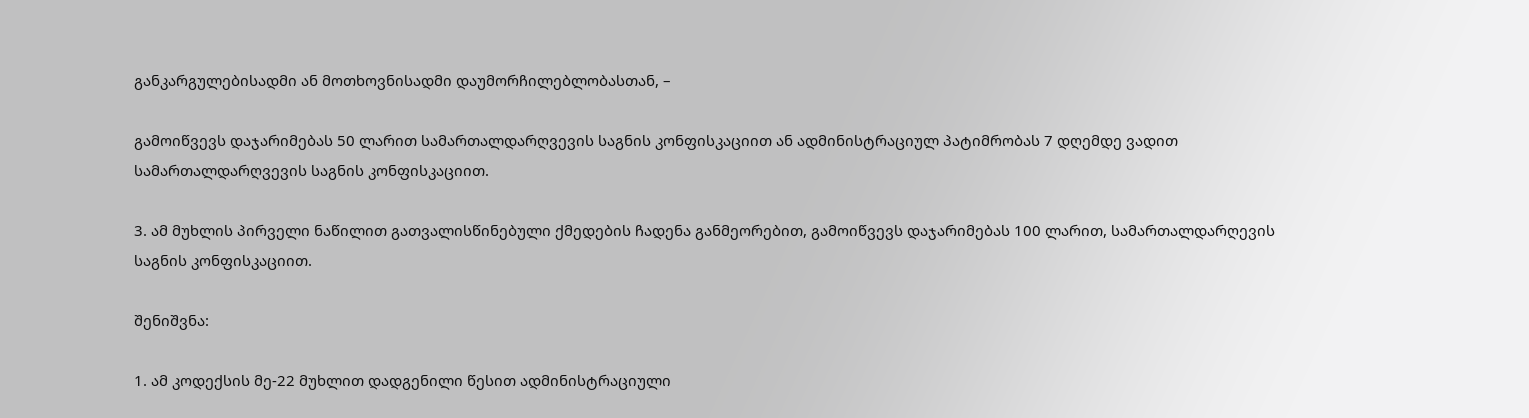განკარგულებისადმი ან მოთხოვნისადმი დაუმორჩილებლობასთან, –

გამოიწვევს დაჯარიმებას 50 ლარით სამართალდარღვევის საგნის კონფისკაციით ან ადმინისტრაციულ პატიმრობას 7 დღემდე ვადით სამართალდარღვევის საგნის კონფისკაციით.

3. ამ მუხლის პირველი ნაწილით გათვალისწინებული ქმედების ჩადენა განმეორებით, გამოიწვევს დაჯარიმებას 100 ლარით, სამართალდარღევის საგნის კონფისკაციით.

შენიშვნა:

1. ამ კოდექსის მე-22 მუხლით დადგენილი წესით ადმინისტრაციული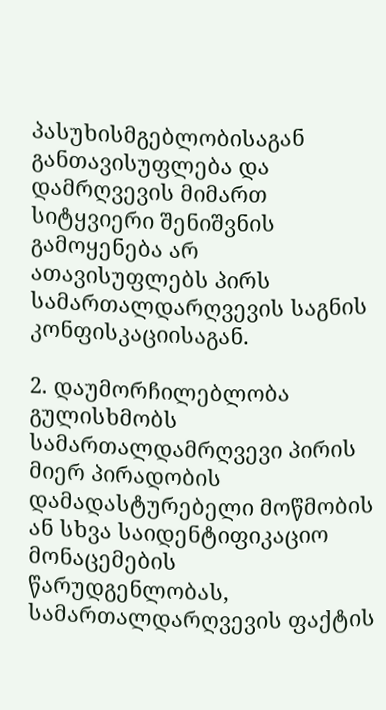პასუხისმგებლობისაგან განთავისუფლება და დამრღვევის მიმართ სიტყვიერი შენიშვნის გამოყენება არ ათავისუფლებს პირს სამართალდარღვევის საგნის კონფისკაციისაგან.

2. დაუმორჩილებლობა გულისხმობს სამართალდამრღვევი პირის მიერ პირადობის დამადასტურებელი მოწმობის ან სხვა საიდენტიფიკაციო მონაცემების წარუდგენლობას, სამართალდარღვევის ფაქტის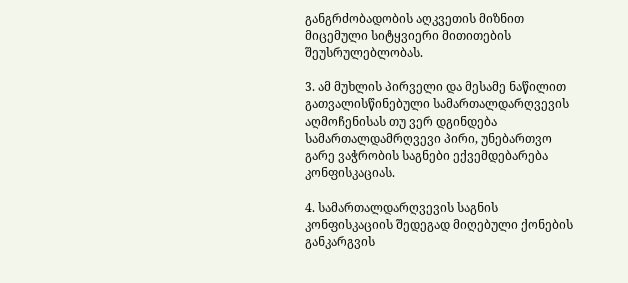განგრძობადობის აღკვეთის მიზნით მიცემული სიტყვიერი მითითების შეუსრულებლობას.

3. ამ მუხლის პირველი და მესამე ნაწილით გათვალისწინებული სამართალდარღვევის აღმოჩენისას თუ ვერ დგინდება სამართალდამრღვევი პირი, უნებართვო გარე ვაჭრობის საგნები ექვემდებარება კონფისკაციას.

4. სამართალდარღვევის საგნის კონფისკაციის შედეგად მიღებული ქონების განკარგვის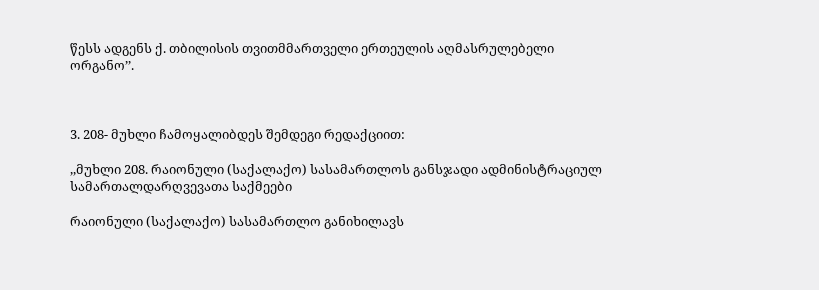წესს ადგენს ქ. თბილისის თვითმმართველი ერთეულის აღმასრულებელი ორგანო’’.



3. 208- მუხლი ჩამოყალიბდეს შემდეგი რედაქციით:

,,მუხლი 208. რაიონული (საქალაქო) სასამართლოს განსჯადი ადმინისტრაციულ სამართალდარღვევათა საქმეები

რაიონული (საქალაქო) სასამართლო განიხილავს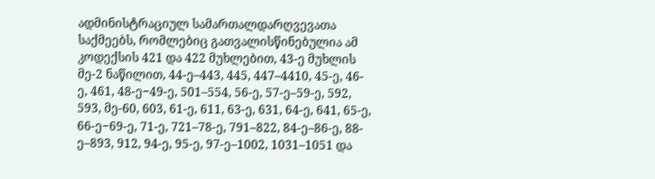ადმინისტრაციულ სამართალდარღვევათა საქმეებს, რომლებიც გათვალისწინებულია ამ კოდექსის 421 და 422 მუხლებით, 43-ე მუხლის მე-2 ნაწილით, 44-ე–443, 445, 447–4410, 45-ე, 46-ე, 461, 48-ე−49-ე, 501–554, 56-ე, 57-ე–59-ე, 592, 593, მე-60, 603, 61-ე, 611, 63-ე, 631, 64-ე, 641, 65-ე, 66-ე−69-ე, 71-ე, 721–78-ე, 791–822, 84-ე–86-ე, 88-ე–893, 912, 94-ე, 95-ე, 97-ე–1002, 1031–1051 და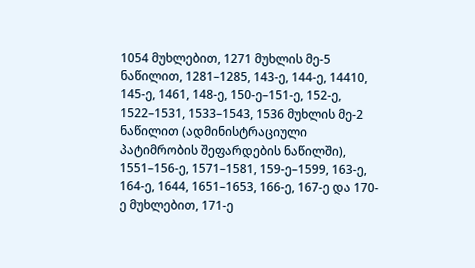1054 მუხლებით, 1271 მუხლის მე-5 ნაწილით, 1281–1285, 143-ე, 144-ე, 14410, 145-ე, 1461, 148-ე, 150-ე–151-ე, 152-ე, 1522–1531, 1533–1543, 1536 მუხლის მე-2 ნაწილით (ადმინისტრაციული პატიმრობის შეფარდების ნაწილში), 1551–156-ე, 1571–1581, 159-ე–1599, 163-ე, 164-ე, 1644, 1651–1653, 166-ე, 167-ე და 170-ე მუხლებით, 171-ე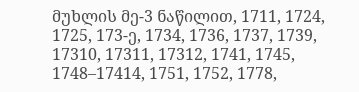მუხლის მე-3 ნაწილით, 1711, 1724, 1725, 173-ე, 1734, 1736, 1737, 1739, 17310, 17311, 17312, 1741, 1745, 1748–17414, 1751, 1752, 1778,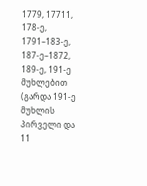1779, 17711, 178-ე, 1791–183-ე, 187-ე–1872, 189-ე, 191-ე მუხლებით (გარდა 191-ე მუხლის პირველი და 11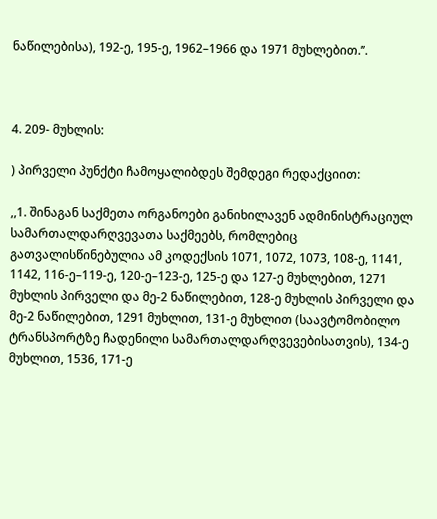ნაწილებისა), 192-ე, 195-ე, 1962–1966 და 1971 მუხლებით.’’.



4. 209- მუხლის:

) პირველი პუნქტი ჩამოყალიბდეს შემდეგი რედაქციით:

,,1. შინაგან საქმეთა ორგანოები განიხილავენ ადმინისტრაციულ სამართალდარღვევათა საქმეებს, რომლებიც გათვალისწინებულია ამ კოდექსის 1071, 1072, 1073, 108-ე, 1141, 1142, 116-ე–119-ე, 120-ე–123-ე, 125-ე და 127-ე მუხლებით, 1271 მუხლის პირველი და მე-2 ნაწილებით, 128-ე მუხლის პირველი და მე-2 ნაწილებით, 1291 მუხლით, 131-ე მუხლით (საავტომობილო ტრანსპორტზე ჩადენილი სამართალდარღვევებისათვის), 134-ე მუხლით, 1536, 171-ე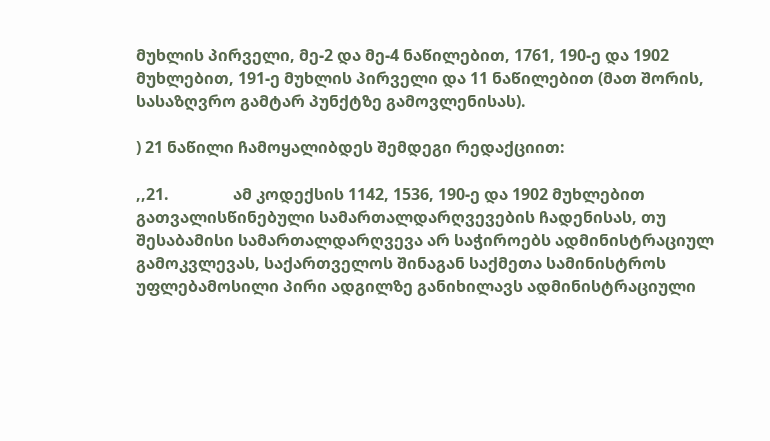მუხლის პირველი, მე-2 და მე-4 ნაწილებით, 1761, 190-ე და 1902 მუხლებით, 191-ე მუხლის პირველი და 11 ნაწილებით (მათ შორის, სასაზღვრო გამტარ პუნქტზე გამოვლენისას).

) 21 ნაწილი ჩამოყალიბდეს შემდეგი რედაქციით:

,,21.                ამ კოდექსის 1142, 1536, 190-ე და 1902 მუხლებით გათვალისწინებული სამართალდარღვევების ჩადენისას, თუ შესაბამისი სამართალდარღვევა არ საჭიროებს ადმინისტრაციულ გამოკვლევას, საქართველოს შინაგან საქმეთა სამინისტროს უფლებამოსილი პირი ადგილზე განიხილავს ადმინისტრაციული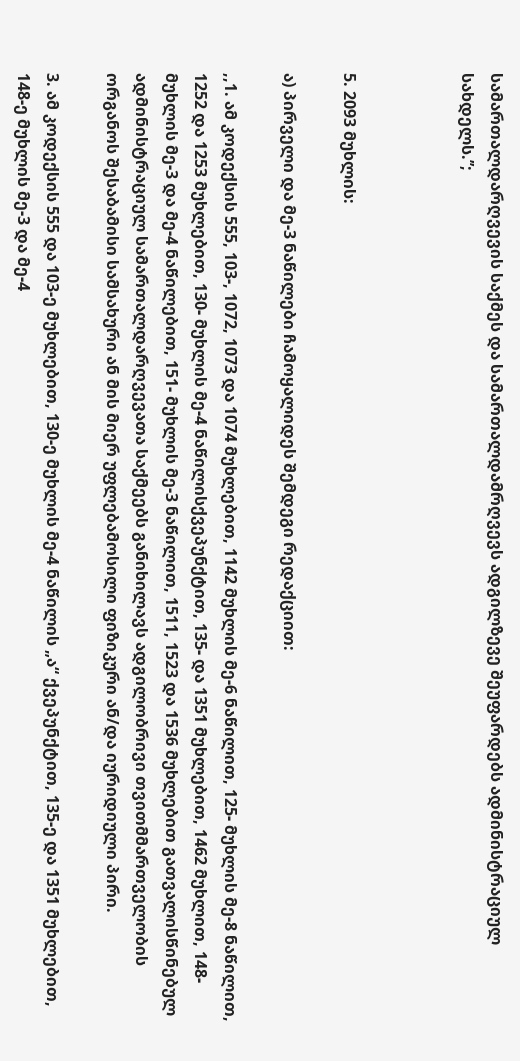სამართალდარღვევის საქმეს და სამართალდამრღვევს ადგილზევე შეუფარდებს ადმინისტრაციულ სახდელს.’’;



5. 2093 მუხლის:

ა) პირველი და მე-3 ნაწილები ჩამოყალიდეს შემდეგი რედაქციით:

,,1. ამ კოდექსის 555, 103-, 1072, 1073 და 1074 მუხლებით, 1142 მუხლის მე-6 ნაწილით, 125- მუხლის მე-8 ნაწილით, 1252 და 1253 მუხლებით, 130- მუხლის მე-4 ნაწილისქვეპუნქტით, 135- და 1351 მუხლებით, 1462 მუხლით, 148- მუხლის მე-3 და მე-4 ნაწილებით, 151- მუხლის მე-3 ნაწილით, 1511, 1523 და 1536 მუხლებით გათვალისწინებულ ადმინისტრაციულ სამართალდარღვევათა საქმეებს განიხილავს ადგილობრივი თვითმმართველობის ორგანოს შესაბამისი სამსახური ან მის მიერ უფლებამოსილი ფიზიკური ან/და იურიდიული პირი.

3. ამ კოდექსის 555 და 103-ე მუხლებით, 130-ე მუხლის მე-4 ნაწილის „ა“ ქვეპუნქტით, 135-ე და 1351 მუხლებით, 148-ე მუხლის მე-3 და მე-4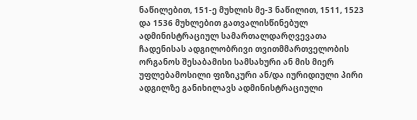ნაწილებით, 151-ე მუხლის მე-3 ნაწილით, 1511, 1523 და 1536 მუხლებით გათვალისწინებულ ადმინისტრაციულ სამართალდარღვევათა ჩადენისას ადგილობრივი თვითმმართველობის ორგანოს შესაბამისი სამსახური ან მის მიერ უფლებამოსილი ფიზიკური ან/და იურიდიული პირი ადგილზე განიხილავს ადმინისტრაციული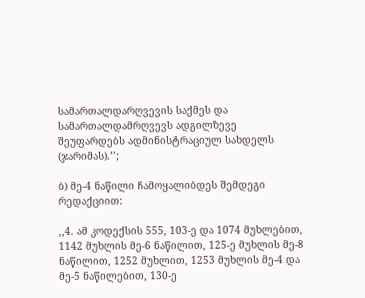სამართალდარღვევის საქმეს და სამართალდამრღვევს ადგილზევე შეუფარდებს ადმინისტრაციულ სახდელს (ჯარიმას).’’;

ბ) მე-4 ნაწილი ჩამოყალიბდეს შემდეგი რედაქციით:

,,4. ამ კოდექსის 555, 103-ე და 1074 მუხლებით, 1142 მუხლის მე-6 ნაწილით, 125-ე მუხლის მე-8 ნაწილით, 1252 მუხლით, 1253 მუხლის მე-4 და მე-5 ნაწილებით, 130-ე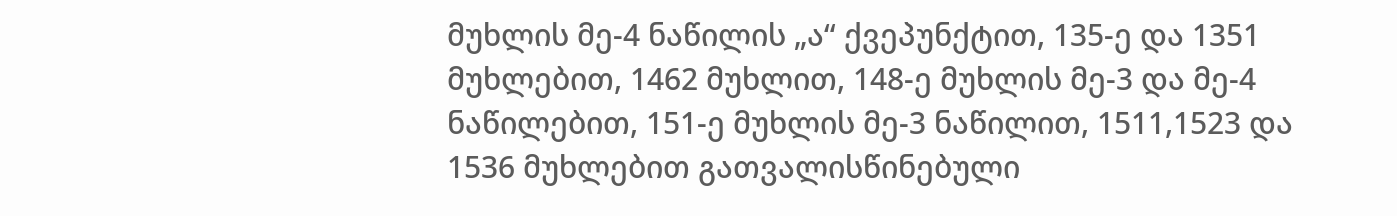მუხლის მე-4 ნაწილის „ა“ ქვეპუნქტით, 135-ე და 1351 მუხლებით, 1462 მუხლით, 148-ე მუხლის მე-3 და მე-4 ნაწილებით, 151-ე მუხლის მე-3 ნაწილით, 1511,1523 და 1536 მუხლებით გათვალისწინებული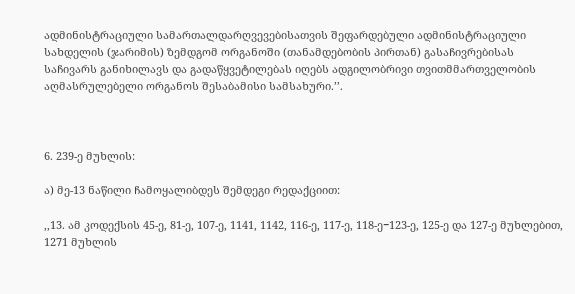ადმინისტრაციული სამართალდარღვევებისათვის შეფარდებული ადმინისტრაციული სახდელის (ჯარიმის) ზემდგომ ორგანოში (თანამდებობის პირთან) გასაჩივრებისას საჩივარს განიხილავს და გადაწყვეტილებას იღებს ადგილობრივი თვითმმართველობის აღმასრულებელი ორგანოს შესაბამისი სამსახური.’’.



6. 239-ე მუხლის:

ა) მე-13 ნაწილი ჩამოყალიბდეს შემდეგი რედაქციით:

,,13. ამ კოდექსის 45-ე, 81-ე, 107-ე, 1141, 1142, 116-ე, 117-ე, 118-ე−123-ე, 125-ე და 127-ე მუხლებით, 1271 მუხლის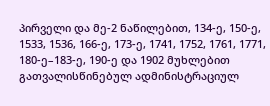პირველი და მე-2 ნაწილებით, 134-ე, 150-ე, 1533, 1536, 166-ე, 173-ე, 1741, 1752, 1761, 1771, 180-ე–183-ე, 190-ე და 1902 მუხლებით გათვალისწინებულ ადმინისტრაციულ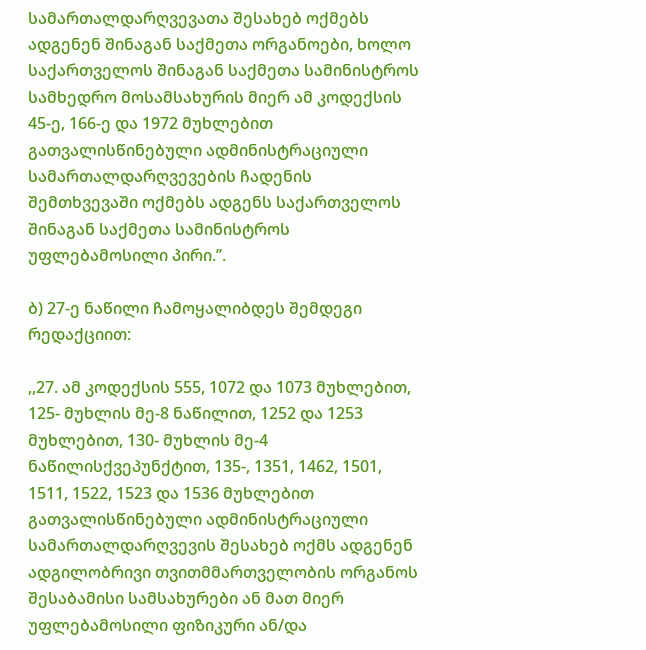სამართალდარღვევათა შესახებ ოქმებს ადგენენ შინაგან საქმეთა ორგანოები, ხოლო საქართველოს შინაგან საქმეთა სამინისტროს სამხედრო მოსამსახურის მიერ ამ კოდექსის 45-ე, 166-ე და 1972 მუხლებით გათვალისწინებული ადმინისტრაციული სამართალდარღვევების ჩადენის შემთხვევაში ოქმებს ადგენს საქართველოს შინაგან საქმეთა სამინისტროს უფლებამოსილი პირი.’’.

ბ) 27-ე ნაწილი ჩამოყალიბდეს შემდეგი რედაქციით:

,,27. ამ კოდექსის 555, 1072 და 1073 მუხლებით, 125- მუხლის მე-8 ნაწილით, 1252 და 1253 მუხლებით, 130- მუხლის მე-4 ნაწილისქვეპუნქტით, 135-, 1351, 1462, 1501, 1511, 1522, 1523 და 1536 მუხლებით გათვალისწინებული ადმინისტრაციული სამართალდარღვევის შესახებ ოქმს ადგენენ ადგილობრივი თვითმმართველობის ორგანოს შესაბამისი სამსახურები ან მათ მიერ უფლებამოსილი ფიზიკური ან/და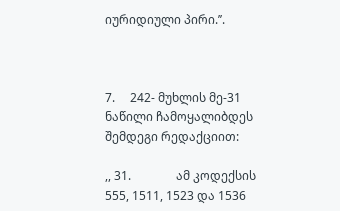იურიდიული პირი.’’.



7.     242- მუხლის მე-31 ნაწილი ჩამოყალიბდეს შემდეგი რედაქციით:

,, 31.               ამ კოდექსის 555, 1511, 1523 და 1536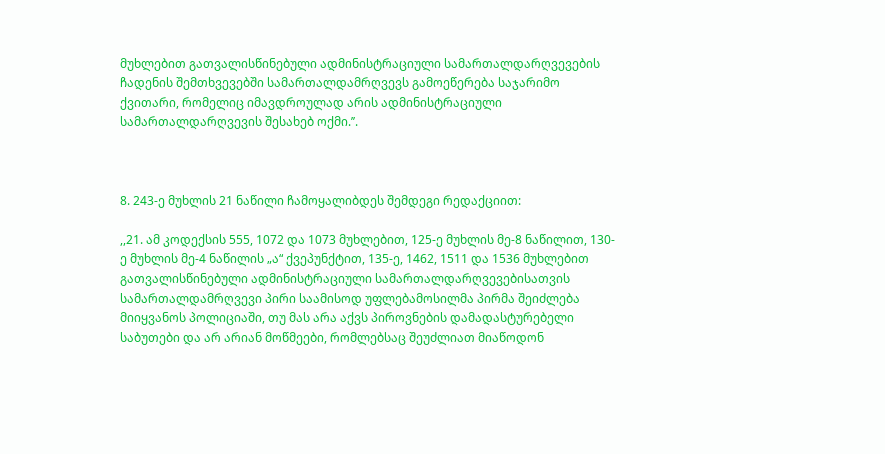მუხლებით გათვალისწინებული ადმინისტრაციული სამართალდარღვევების ჩადენის შემთხვევებში სამართალდამრღვევს გამოეწერება საჯარიმო ქვითარი, რომელიც იმავდროულად არის ადმინისტრაციული სამართალდარღვევის შესახებ ოქმი.’’.



8. 243-ე მუხლის 21 ნაწილი ჩამოყალიბდეს შემდეგი რედაქციით:

,,21. ამ კოდექსის 555, 1072 და 1073 მუხლებით, 125-ე მუხლის მე-8 ნაწილით, 130-ე მუხლის მე-4 ნაწილის „ა“ ქვეპუნქტით, 135-ე, 1462, 1511 და 1536 მუხლებით გათვალისწინებული ადმინისტრაციული სამართალდარღვევებისათვის სამართალდამრღვევი პირი საამისოდ უფლებამოსილმა პირმა შეიძლება მიიყვანოს პოლიციაში, თუ მას არა აქვს პიროვნების დამადასტურებელი საბუთები და არ არიან მოწმეები, რომლებსაც შეუძლიათ მიაწოდონ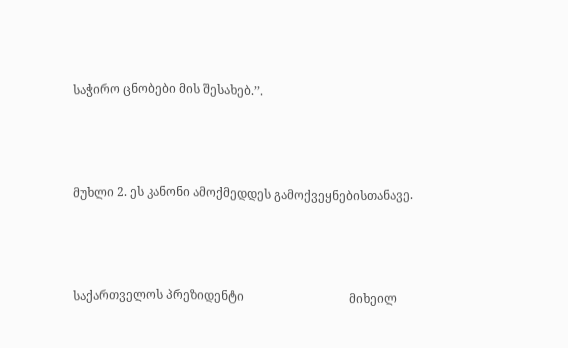საჭირო ცნობები მის შესახებ.’’.





მუხლი 2. ეს კანონი ამოქმედდეს გამოქვეყნებისთანავე.





საქართველოს პრეზიდენტი                                   მიხეილ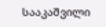სააკაშვილი